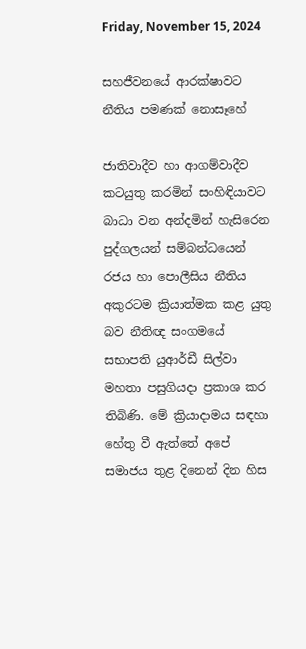Friday, November 15, 2024

සහජීවනයේ ආරක්ෂාවට නීතිය පමණක් නොසෑහේ

ජාතිවාදීව හා ආගම්වාදීව කටයුතු කරමින් සංහිඳියාවට බාධා වන අන්දමින් හැසිරෙන පුද්ගලයන් සම්බන්ධයෙන් රජය හා පොලීසිය නීතිය අකුරටම ක්‍රියාත්මක කළ යුතු බව නීතිඥ සංගමයේ සභාපති යුආර්ඩී සිල්වා මහතා පසුගියදා ප්‍රකාශ කර තිබිණි. මේ ක්‍රියාදාමය සඳහා හේතු වී ඇත්තේ අපේ සමාජය තුළ දිනෙන් දින හිස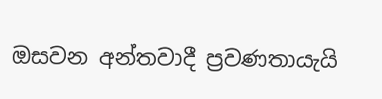ඔසවන අන්තවාදී ප්‍රවණතායැයි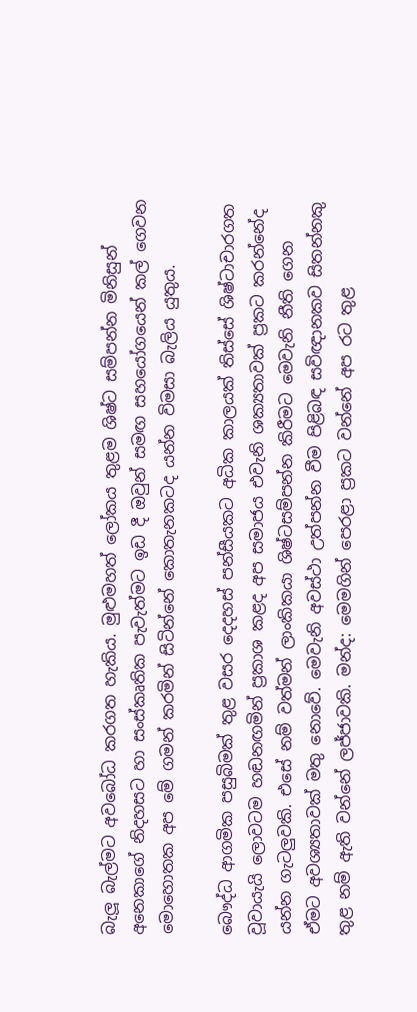බැලූ බැල්මට අවබෝධ කරගත හැකිය. මුළුමහත් ලෝකය තුළම ශිෂ්ට සම්පන්න මිනිසුන් අනෙකාගේ නිදහසට හා සංස්කෘතික පැවැත්මට ඉඩ දී ඔවුන් සමඟ සහයෝගයෙන් කල් ගෙවන මොහොතක අප මේ ගමන් කරමින් සිටින්නේ කොතැනකටද යන්න විමසා බැලිය යුතුය.

බෞද්ධ ආගමික පසුබිමක් තුළ වසර දෙදහස් පන්සීයකට අධික කාලයක් තිස්සේ ශිෂ්ටාචාරගත වූවායැයි ලොවටම හඬනඟමින් ප්‍රකාශ කළද අප සමාජය එවැනි ශක්‍යතාවක් ප්‍රකට කරන්නේද යන්න ගැටලුවකි. එසේ නම් වත්මන් ලාංකිකයා ශිෂ්ටසම්පන්න කිරීමට මෙවැනි නීති ගෙන ඒමට අවශ්‍යතාවක් මතු නොවේ. මෙවැනි අවස්ථා උත්පන්න වීම පිළිබඳ සවිඥානකව සිතන්නකු තුළ නම් ඇති වන්නේ ලජ්ජාවකි. මන්ද: මෙමගින් පෙරළා ප්‍රකට වන්නේ අප රට තුළ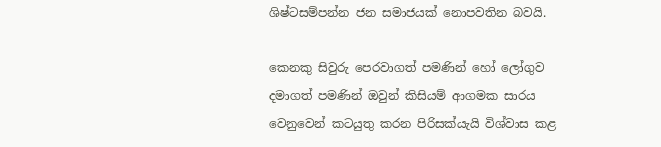ශිෂ්ටසම්පන්න ජන සමාජයක් නොපවතින බවයි.

කෙනකු සිවුරු පෙරවාගත් පමණින් හෝ ලෝගුව දමාගත් පමණින් ඔවුන් කිසියම් ආගමක සාරය වෙනුවෙන් කටයුතු කරන පිරිසක්යැයි විශ්වාස කළ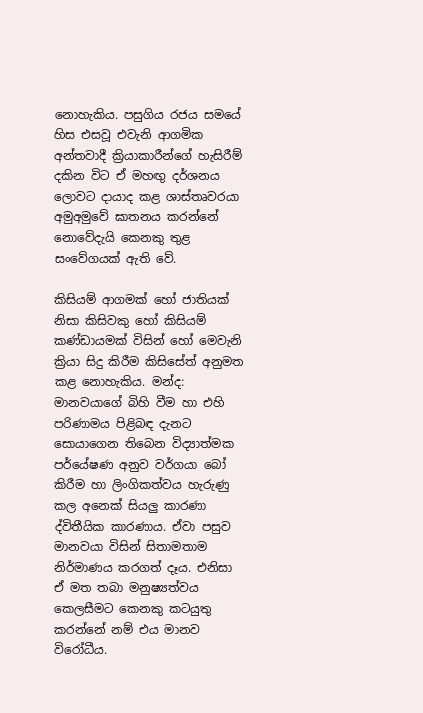නොහැකිය. පසුගිය රජය සමයේ හිස එසවූ එවැනි ආගමික අන්තවාදී ක්‍රියාකාරීන්ගේ හැසිරීම් දකින විට ඒ මහඟු දර්ශනය ලොවට දායාද කළ ශාස්තෘවරයා අමුඅමුවේ ඝාතනය කරන්නේ නොවේදැයි කෙනකු තුළ සංවේගයක් ඇති වේ.

කිසියම් ආගමක් හෝ ජාතියක් නිසා කිසිවකු හෝ කිසියම් කණ්ඩායමක් විසින් හෝ මෙවැනි ක්‍රියා සිදු කිරීම කිසිසේත් අනුමත කළ නොහැකිය. මන්ද: මානවයාගේ බිහි වීම හා එහි පරිණාමය පිළිබඳ දැනට සොයාගෙන තිබෙන විද්‍යාත්මක පර්යේෂණ අනුව වර්ගයා බෝ කිරීම හා ලිංගිකත්වය හැරුණු කල අනෙක් සියලු කාරණා ද්විතීයික කාරණාය. ඒවා පසුව මානවයා විසින් සිතාමතාම නිර්මාණය කරගත් දෑය. එනිසා ඒ මත තබා මනුෂ්‍යත්වය කෙලසීමට කෙනකු කටයුතු කරන්නේ නම් එය මානව විරෝධීය.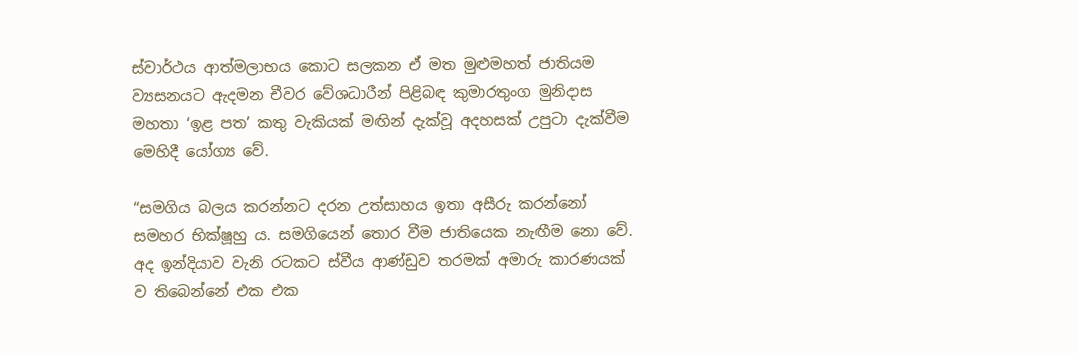ස්වාර්ථය ආත්මලාභය කොට සලකන ඒ මත මුළුමහත් ජාතියම ව්‍යසනයට ඇදමන චීවර වේශධාරීන් පිළිබඳ කුමාරතුංග මුනිදාස මහතා ‘ඉළ පත’ කතු වැකියක් මඟින් දැක්වූ අදහසක් උපුටා දැක්වීම මෙහිදී යෝග්‍ය වේ.

“සමගිය බලය කරන්නට දරන උත්සාහය ඉතා අසීරු කරන්නෝ සමහර භික්ෂූහු ය. සමගියෙන් තොර වීම ජාතියෙක නැඟීම නො වේ. අද ඉන්දියාව වැනි රටකට ස්වීය ආණ්ඩුව තරමක් අමාරු කාරණයක් ව තිබෙන්නේ එක එක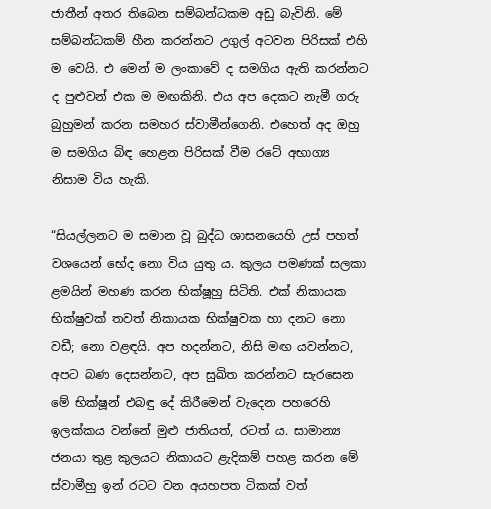ජාතීන් අතර තිබෙන සම්බන්ධකම අඩු බැවිනි. මේ සම්බන්ධකම් හීන කරන්නට උගුල් අටවන පිරිසක් එහි ම වෙයි. එ මෙන් ම ලංකාවේ ද සමගිය ඇති කරන්නට ද පුළුවන් එක ම මඟකිනි. එය අප දෙකට නැමී ගරු බුහුමන් කරන සමහර ස්වාමීන්ගෙනි. එහෙත් අද ඔහු ම සමගිය බිඳ හෙළන පිරිසක් වීම රටේ අභාග්‍ය නිසාම විය හැකි.

“සියල්ලනට ම සමාන වූ බුද්ධ ශාසනයෙහි උස් පහත් වශයෙන් භේද නො විය යුතු ය. කුලය පමණක් සලකා ළමයින් මහණ කරන භික්ෂූහු සිටිති. එක් නිකායක භික්ෂුවක් තවත් නිකායක භික්ෂුවක හා දනට නො වඩී; නො වළඳයි. අප හදන්නට, නිසි මඟ යවන්නට, අපට බණ දෙසන්නට, අප සුඛිත කරන්නට සැරසෙන මේ භික්ෂූන් එබඳු දේ කිරීමෙන් වැදෙන පහරෙහි ඉලක්කය වන්නේ මුළු ජාතියත්, රටත් ය. සාමාන්‍ය ජනයා තුළ කුලයට නිකායට ළැදිකම් පහළ කරන මේ ස්වාමීහු ඉන් රටට වන අයහපත ටිකක් වත්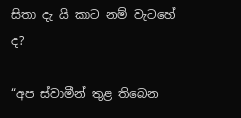සිතා දැ යි කාට නම් වැටහේ ද?

“අප ස්වාමීන් තුළ තිබෙන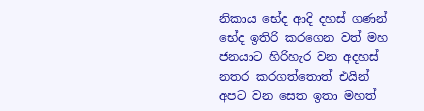නිකාය භේද ආදි දහස් ගණන් භේද ඉතිරි කරගෙන වත් මහ ජනයාට හිරිහැර වන අදහස් නතර කරගත්තොත් එයින් අපට වන සෙත ඉතා මහත්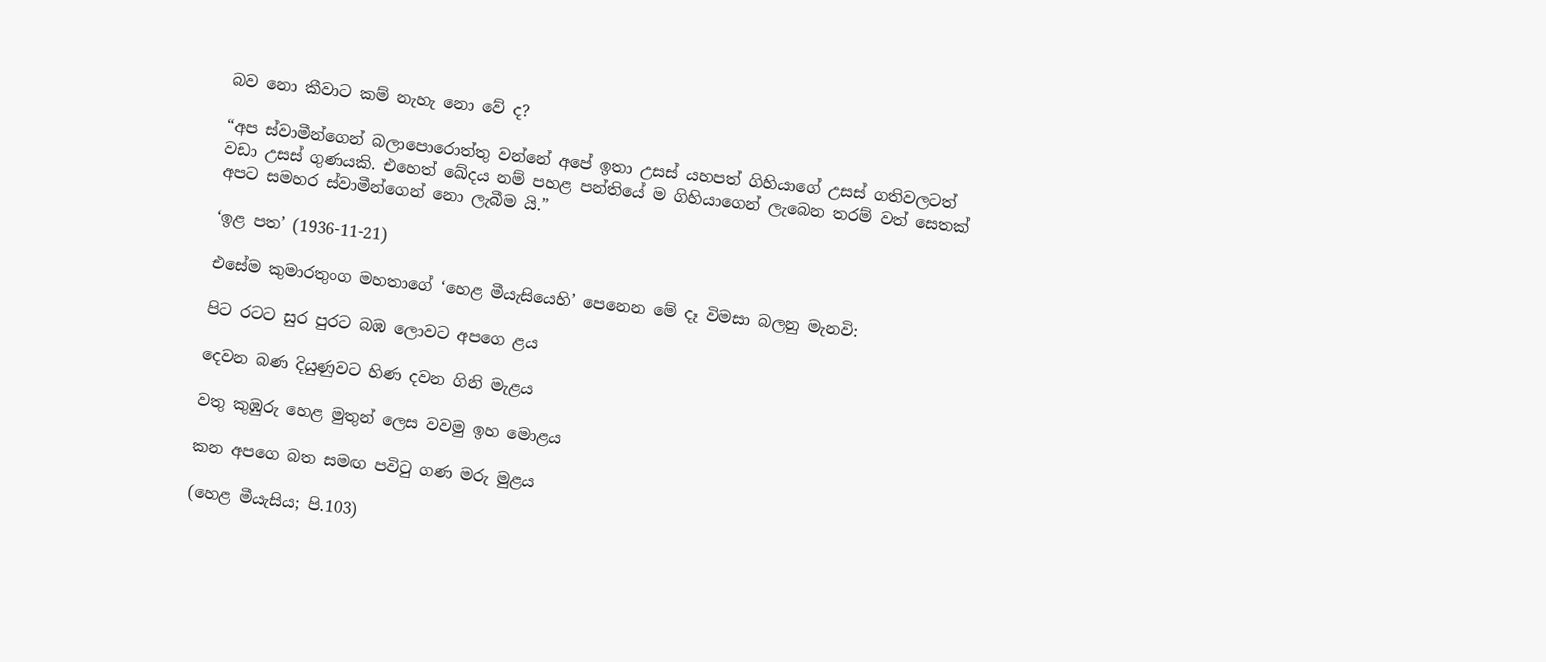බව නො කීවාට කම් නැහැ නො වේ ද?

“අප ස්වාමීන්ගෙන් බලාපොරොත්තු වන්නේ අපේ ඉතා උසස් යහපත් ගිහියාගේ උසස් ගතිවලටත් වඩා උසස් ගුණයකි. එහෙත් ඛේදය නම් පහළ පන්තියේ ම ගිහියාගෙන් ලැබෙන තරම් වත් සෙතක් අපට සමහර ස්වාමීන්ගෙන් නො ලැබීම යි.”

‘ඉළ පත’ (1936-11-21)

එසේම කුමාරතුංග මහතාගේ ‘හෙළ මීයැසියෙහි’ පෙනෙන මේ දෑ විමසා බලනු මැනවි:

පිට රටට සුර පුරට බඹ ලොවට අපගෙ ළය

දෙවන බණ දියුණුවට හිණ දවන ගිනි මැළය

වතු කුඹුරු හෙළ මුතුන් ලෙස වවමු ඉහ මොළය

කන අපගෙ බත සමඟ පවිටු ගණ මරු මුළය

(හෙළ මීයැසිය; පි.103)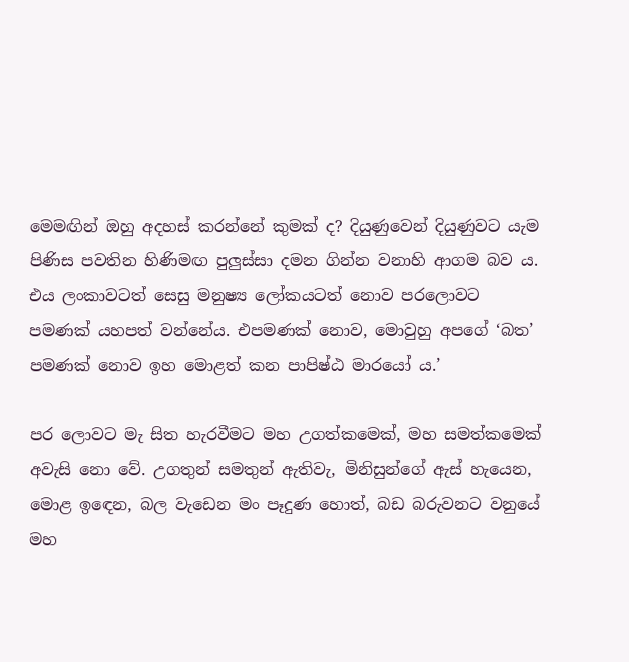මෙමඟින් ඔහු අදහස් කරන්නේ කුමක් ද? දියුණුවෙන් දියුණුවට යැම පිණිස පවතින හිණිමඟ පුලුස්සා දමන ගින්න වනාහි ආගම බව ය. එය ලංකාවටත් සෙසු මනුෂ්‍ය ලෝකයටත් නොව පරලොවට පමණක් යහපත් වන්නේය. එපමණක් නොව, මොවුහු අපගේ ‘බත’ පමණක් නොව ඉහ මොළත් කන පාපිෂ්ඨ මාරයෝ ය.’

පර ලොවට මැ සිත හැරවීමට මහ උගත්කමෙක්, මහ සමත්කමෙක් අවැසි නො වේ. උගතුන් සමතුන් ඇතිවැ, මිනිසුන්ගේ ඇස් හැයෙන, මොළ ඉඳෙන, බල වැඩෙන මං පෑදුණ හොත්, බඩ බරුවනට වනුයේ මහ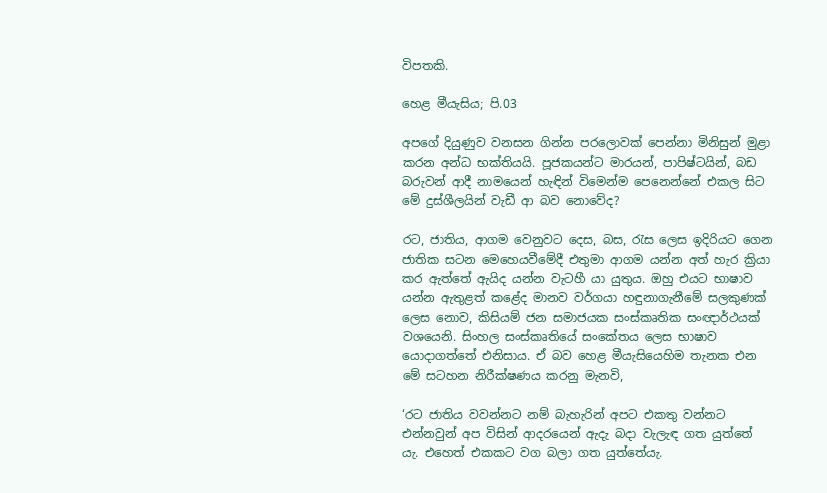විපතකි.

හෙළ මීයැසිය; පි.03

අපගේ දියුණුව වනසන ගින්න පරලොවක් පෙන්නා මිනිසුන් මුළා කරන අන්ධ භක්තියයි. පූජකයන්ට මාරයන්, පාපිෂ්ටයින්, බඩ බරුවන් ආදී නාමයෙන් හැඳින් විමෙන්ම පෙනෙන්නේ එකල සිට මේ දුස්ශීලයින් වැඩී ආ බව නොවේද?

රට, ජාතිය, ආගම වෙනුවට දෙස, බස, රැස ලෙස ඉදිරියට ගෙන ජාතික සටන මෙහෙයවීමේදී එතුමා ආගම යන්න අත් හැර ක්‍රියා කර ඇත්තේ ඇයිද යන්න වැටහී යා යුතුය. ඔහු එයට භාෂාව යන්න ඇතුළත් කළේද මානව වර්ගයා හඳුනාගැනීමේ සලකුණක් ලෙස නොව, කිසියම් ජන සමාජයක සංස්කෘතික සංඥාර්ථයක් වශයෙනි. සිංහල සංස්කෘතියේ සංකේතය ලෙස භාෂාව යොදාගත්තේ එනිසාය. ඒ බව හෙළ මීයැසියෙහිම තැනක එන මේ සටහන නිරීක්ෂණය කරනු මැනවි,

‘රට ජාතිය වවන්නට නම් බැහැරින් අපට එකතු වන්නට එන්නවුන් අප විසින් ආදරයෙන් ඇදැ බදා වැලැඳ ගත යුත්තේ යැ. එහෙත් එකකට වග බලා ගත යුත්තේයැ.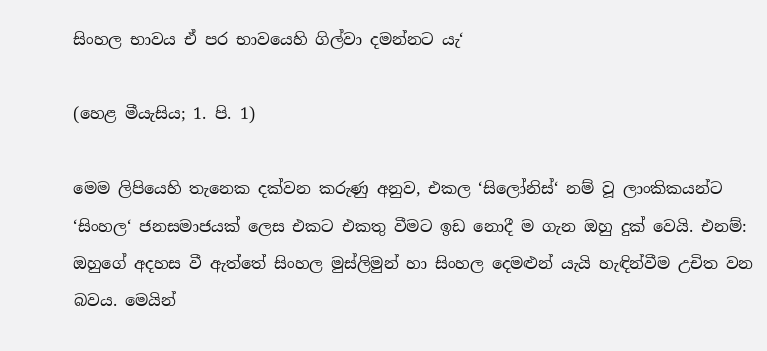සිංහල භාවය ඒ පර භාවයෙහි ගිල්වා දමන්නට යැ‘

(හෙළ මීයැසිය; 1. පි. 1)

මෙම ලිපියෙහි තැනෙක දක්වන කරුණු අනුව, එකල ‘සිලෝනිස්‘ නම් වූ ලාංකිකයන්ට ‘සිංහල‘ ජනසමාජයක් ලෙස එකට එකතු වීමට ඉඩ නොදී ම ගැන ඔහු දුක් වෙයි. එනම්: ඔහුගේ අදහස වී ඇත්තේ සිංහල මුස්ලිමුන් හා සිංහල දෙමළුන් යැයි හැඳින්වීම උචිත වන බවය. මෙයින්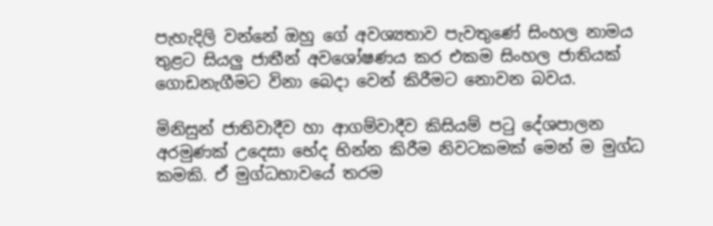පැහැදිලි වන්නේ ඔහු ගේ අවශ්‍යතාව පැවතුණේ සිංහල නාමය තුළට සියලු ජාතීන් අවශෝෂණය කර එකම සිංහල ජාතියක් ගොඩනැගීමට විනා බෙදා වෙන් කිරීමට නොවන බවය.

මිනිසුන් ජාතිවාදීව හා ආගම්වාදීව කිසියම් පටු දේශපාලන අරමුණක් උදෙසා භේද භින්න කිරීම නිවටකමක් මෙන් ම මුග්ධ කමකි. ඒ මුග්ධභාවයේ තරම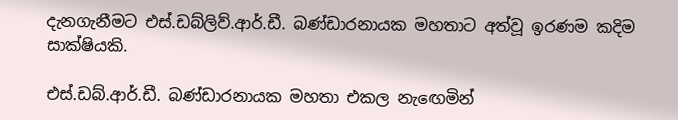දැනගැනීමට එස්.ඩබ්ලිව්.ආර්.ඩී. බණ්ඩාරනායක මහතාට අත්වූ ඉරණම කදිම සාක්ෂියකි.

එස්.ඩබ්.ආර්.ඩී. බණ්ඩාරනායක මහතා එකල නැඟෙමින්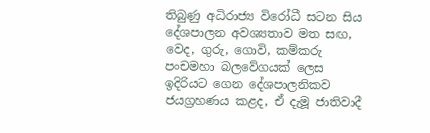තිබුණු අධිරාජ්‍ය විරෝධී සටන සිය දේශපාලන අවශ්‍යතාව මත සඟ, වෙද, ගුරු, ගොවි, කම්කරු පංචමහා බලවේගයක් ලෙස ඉදිරියට ගෙන දේශපාලනිකව ජයග්‍රහණය කළද, ඒ දැමූ ජාතිවාදී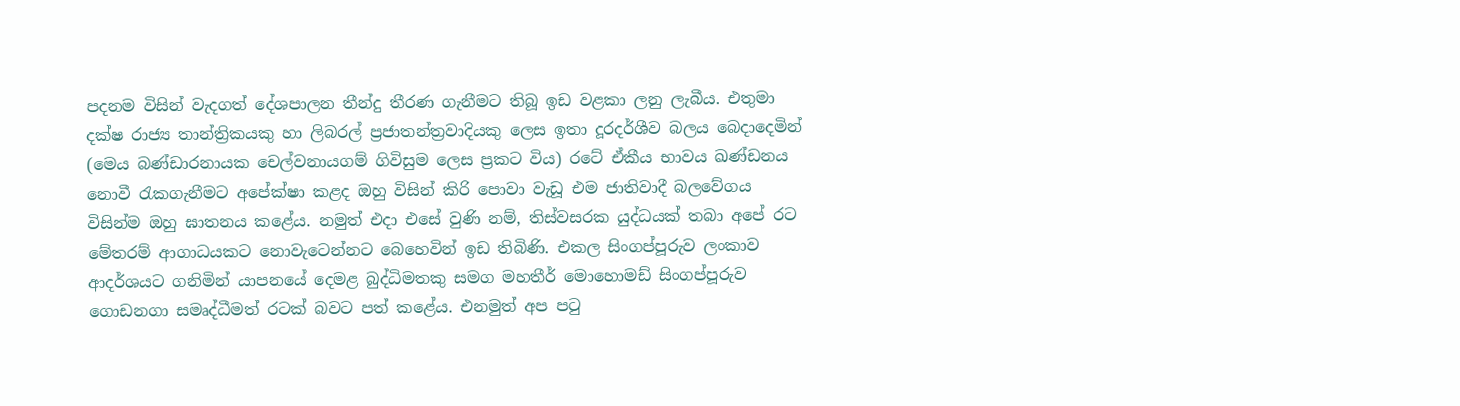පදනම විසින් වැදගත් දේශපාලන තීන්දු තීරණ ගැනීමට තිබූ ඉඩ වළකා ලනු ලැබීය. එතුමා දක්ෂ රාජ්‍ය තාන්ත්‍රිකයකු හා ලිබරල් ප්‍රජාතන්ත්‍රවාදියකු ලෙස ඉතා දූරදර්ශීව බලය බෙදාදෙමින් (මෙය බණ්ඩාරනායක චෙල්වනායගම් ගිවිසුම ලෙස ප්‍රකට විය) රටේ ඒකීය භාවය ඛණ්ඩනය නොවී රැකගැනීමට අපේක්ෂා කළද ඔහු විසින් කිරි පොවා වැඩූ එම ජාතිවාදී බලවේගය විසින්ම ඔහු ඝාතනය කළේය. නමුත් එදා එසේ වුණි නම්, තිස්වසරක යුද්ධයක් තබා අපේ රට මේතරම් ආගාධයකට නොවැටෙන්නට බෙහෙවින් ඉඩ තිබිණි. එකල සිංගප්පූරුව ලංකාව ආදර්ශයට ගනිමින් යාපනයේ දෙමළ බුද්ධිමතකු සමග මහතීර් මොහොමඩ් සිංගප්පූරුව ගොඩනගා සමෘද්ධීමත් රටක් බවට පත් කළේය. එනමුත් අප පටු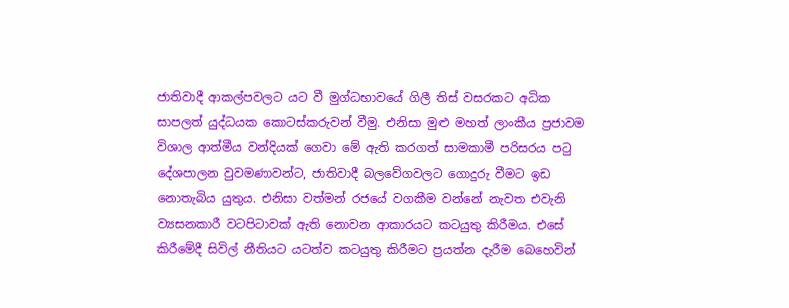ජාතිවාදී ආකල්පවලට යට වී මුග්ධභාවයේ ගිලී තිස් වසරකට අධික සාපලත් යුද්ධයක කොටස්කරුවන් වීමු. එනිසා මුළු මහත් ලාංකීය ප්‍රජාවම විශාල ආත්මීය වන්දියක් ගෙවා මේ ඇති කරගත් සාමකාමී පරිසරය පටු දේශපාලන වුවමණාවන්ට, ජාතිවාදී බලවේගවලට ගොදුරු වීමට ඉඩ නොතැබිය යුතුය. එනිසා වත්මන් රජයේ වගකීම වන්නේ නැවත එවැනි ව්‍යසනකාරී වටපිටාවක් ඇති නොවන ආකාරයට කටයුතු කිරීමය. එසේ කිරීමේදී සිවිල් නීතියට යටත්ව කටයුතු කිරීමට ප්‍රයත්න දැරීම බෙහෙවින්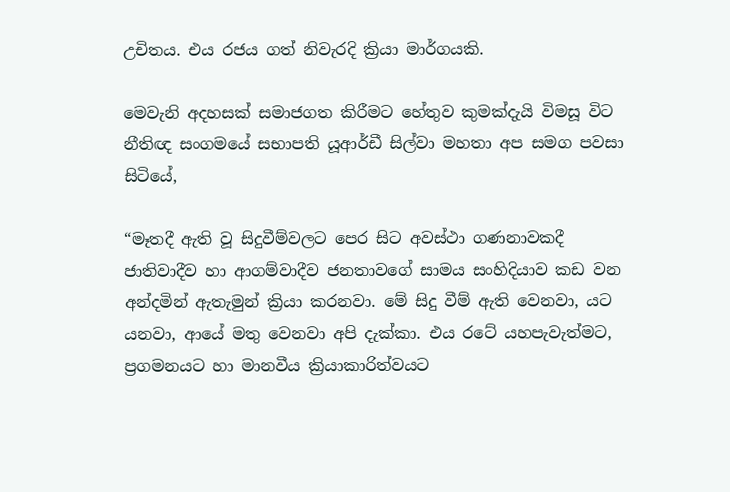උචිතය. එය රජය ගත් නිවැරදි ක්‍රියා මාර්ගයකි.

මෙවැනි අදහසක් සමාජගත කිරීමට හේතුව කුමක්දැයි විමසූ විට නීතිඥ සංගමයේ සභාපති යූආර්ඩී සිල්වා මහතා අප සමග පවසා සිටියේ,

“මෑතදී ඇති වූ සිදුවීම්වලට පෙර සිට අවස්ථා ගණනාවකදී ජාතිවාදීව හා ආගම්වාදීව ජනතාවගේ සාමය සංහිදියාව කඩ වන අන්දමින් ඇතැමුන් ක්‍රියා කරනවා. මේ සිදු වීම් ඇති වෙනවා, යට යනවා, ආයේ මතු වෙනවා අපි දැක්කා. එය රටේ යහපැවැත්මට, ප්‍රගමනයට හා මානවීය ක්‍රියාකාරිත්වයට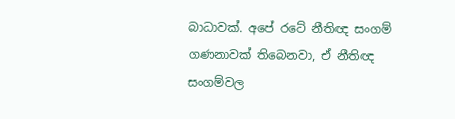බාධාවක්. අපේ රටේ නීතිඥ සංගම් ගණනාවක් තිබෙනවා, ඒ නීතිඥ සංගම්වල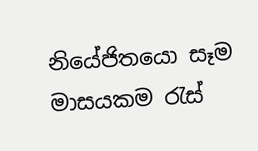නියේජිතයො සෑම මාසයකම රැස්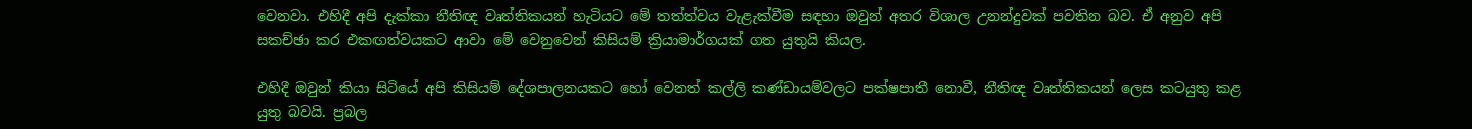වෙනවා. එහිදී අපි දැක්කා නීතිඥ වෘත්තිකයන් හැටියට මේ තත්ත්වය වැළැක්වීම සඳහා ඔවුන් අතර විශාල උනන්දුවක් පවතින බව. ඒ අනුව අපි සකච්ඡා කර එකඟත්වයකට ආවා මේ වෙනුවෙන් කිසියම් ක්‍රියාමාර්ගයක් ගත යුතුයි කියල.

එහිදී ඔවුන් කියා සිටියේ අපි කිසියම් දේශපාලනයකට හෝ වෙනත් කල්ලි කණ්ඩායම්වලට පක්ෂපාතී නොවී, නීතිඥ වෘත්තිකයන් ලෙස කටයුතු කළ යුතු බවයි. ප්‍රබල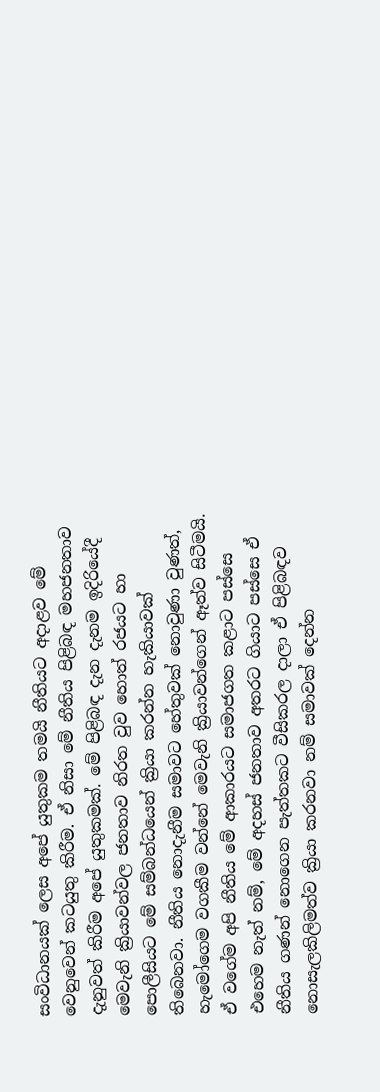සංවිධානයක් ලෙස අපේ යුතුකම තමයි නීතියට අදාළව මේ වෙනුවෙන් කටයුතු කිරීම. ඒ නිසා මේ නීතිය පිළිබඳ මහජනතාව දැනුවත් කිරීම අපේ යුතුකමක්. මේ පිළිබඳ දැන දැනම ඉදිරියේදී මෙවැනි ක්‍රියාවන්වල ජනතාව නිරත වුව හොත් රජයට හා පොලීසියට මේ සම්බන්ධයෙන් ක්‍රියා කරන්න හැකියාවක් තිබෙනවා. නීතිය නොදැනීම සමාවට හේතුවක් නොවුණා වුණත්, හැමෝගෙම වගකීම වන්නේ මෙවැනි ක්‍රියාවන්ගෙන් ඈත්ව සිටීමයි. ඒ වගේම අපි නීතිය මේ ආකාරයට සමාජගත කළාට පස්සෙ එහෙම නැත් නම්, මේ අදහස් ජනතාව අතරට ගියාට පස්සෙ ඒ නීතිය ගණන් නොගෙන පැත්තකට වීසිකරල දාලා ඒ පිළිබඳව නොසැලකිලිමත්ව ක්‍රියා කරනවා නම් සමාවක් දෙන්න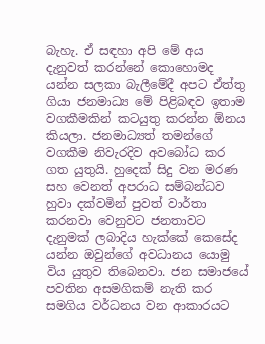බැහැ. ඒ සඳහා අපි මේ අය දැනුවත් කරන්නේ කොහොමද යන්න සලකා බැලීමේදී අපට ඒත්තු ගියා ජනමාධ්‍ය මේ පිළිබඳව ඉතාම වගකීමකින් කටයුතු කරන්න ඕනය කියලා. ජනමාධ්‍යත් තමන්ගේ වගකීම නිවැරදිව අවබෝධ කර ගත යුතුයි. හුදෙක් සිදු වන මරණ සහ වෙනත් අපරාධ සම්බන්ධව හුවා දක්වමින් පුවත් වාර්තා කරනවා වෙනුවට ජනතාවට දැනුමක් ලබාදිය හැක්කේ කෙසේද යන්න ඔවුන්ගේ අවධානය යොමු විය යුතුව තිබෙනවා. ජන සමාජයේ පවතින අසමගිකම් නැති කර සමගිය වර්ධනය වන ආකාරයට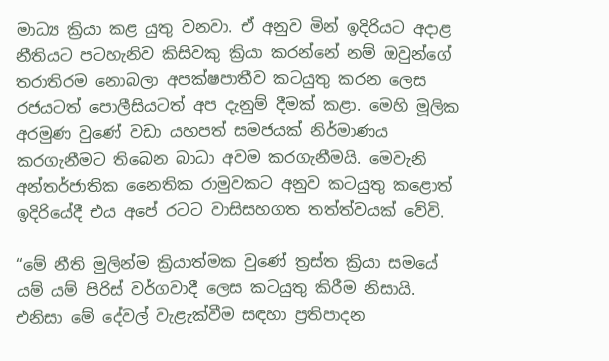මාධ්‍ය ක්‍රියා කළ යුතු වනවා. ඒ අනුව මින් ඉදිරියට අදාළ නීතියට පටහැනිව කිසිවකු ක්‍රියා කරන්නේ නම් ඔවුන්ගේ තරාතිරම නොබලා අපක්ෂපාතීව කටයුතු කරන ලෙස රජයටත් පොලීසියටත් අප දැනුම් දීමක් කළා. මෙහි මූලික අරමුණ වුණේ වඩා යහපත් සමජයක් නිර්මාණය කරගැනීමට තිබෙන බාධා අවම කරගැනීමයි. මෙවැනි අන්තර්ජාතික නෛතික රාමුවකට අනුව කටයුතු කළොත් ඉදිරියේදී එය අපේ රටට වාසිසහගත තත්ත්වයක් වේවි.

“මේ නීති මුලින්ම ක්‍රියාත්මක වුණේ ත්‍රස්ත ක්‍රියා සමයේ යම් යම් පිරිස් වර්ගවාදී ලෙස කටයුතු කිරීම නිසායි. එනිසා මේ දේවල් වැළැක්වීම සඳහා ප්‍රතිපාදන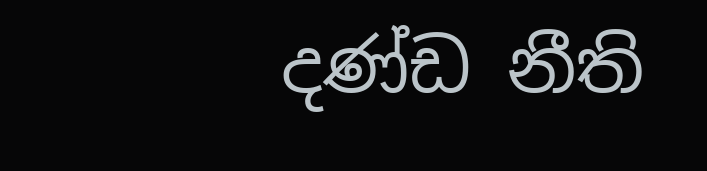දණ්ඩ නීති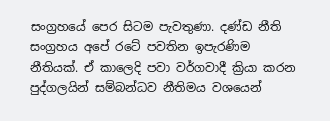සංග්‍රහයේ පෙර සිටම පැවතුණා. දණ්ඩ නීති සංග්‍රහය අපේ රටේ පවතින ඉපැරණිම නීතියක්. ඒ කාලෙදි පවා වර්ගවාදී ක්‍රියා කරන පුද්ගලයින් සම්බන්ධව නීතිමය වශයෙන්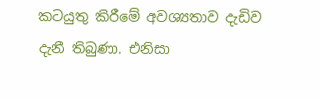කටයුතු කිරීමේ අවශ්‍යතාව දැඩිව දැනී තිබුණා. එනිසා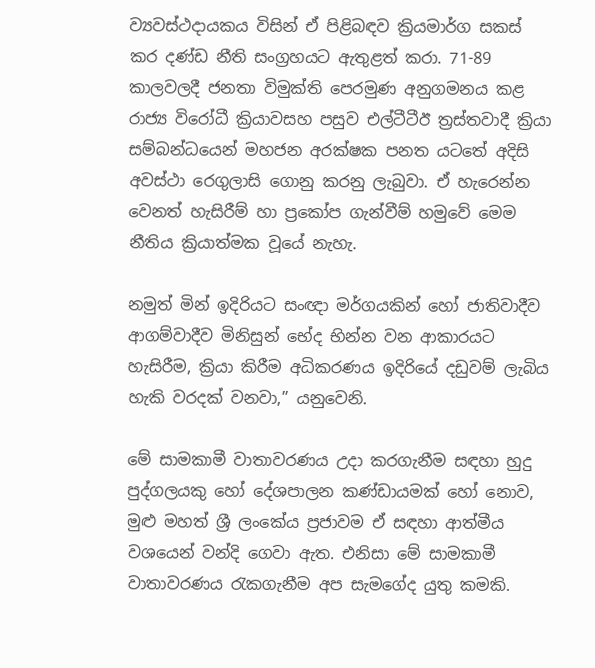ව්‍යවස්ථදායකය විසින් ඒ පිළිබඳව ක්‍රියමාර්ග සකස් කර දණ්ඩ නීති සංග්‍රහයට ඇතුළත් කරා. 71-89 කාලවලදී ජනතා විමුක්ති පෙරමුණ අනුගමනය කළ රාජ්‍ය විරෝධී ක්‍රියාවසහ පසුව එල්ටීටීඊ ත්‍රස්තවාදී ක්‍රියා සම්බන්ධයෙන් මහජන අරක්ෂක පනත යටතේ අදිසි අවස්ථා රෙගුලාසි ගොනු කරනු ලැබුවා. ඒ හැරෙන්න වෙනත් හැසිරීම් හා ප්‍රකෝප ගැන්වීම් හමුවේ මෙම නීතිය ක්‍රියාත්මක වූයේ නැහැ.

නමුත් මින් ඉදිරියට සංඥා මර්ගයකින් හෝ ජාතිවාදීව ආගම්වාදීව මිනිසුන් භේද භින්න වන ආකාරයට හැසිරීම, ක්‍රියා කිරීම අධිකරණය ඉදිරියේ දඩුවම් ලැබිය හැකි වරදක් වනවා,” යනුවෙනි.

මේ සාමකාමී වාතාවරණය උදා කරගැනීම සඳහා හුදු පුද්ගලයකු හෝ දේශපාලන කණ්ඩායමක් හෝ නොව, මුළු මහත් ශ්‍රී ලංකේය ප්‍රජාවම ඒ සඳහා ආත්මීය වශයෙන් වන්දි ගෙවා ඇත. එනිසා මේ සාමකාමී වාතාවරණය රැකගැනීම අප සැමගේද යුතු කමකි.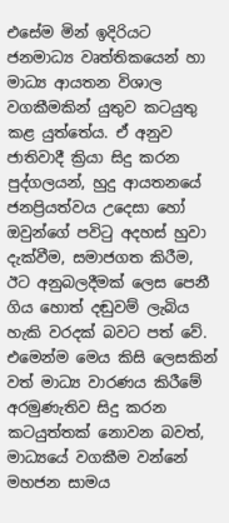එසේම මින් ඉදිරියට ජනමාධ්‍ය වෘත්තිකයෙන් හා මාධ්‍ය ආයතන විශාල වගකීමකින් යුතුව කටයුතු කළ යුත්තේය. ඒ අනුව ජාතිවාදී ක්‍රියා සිදු කරන පුද්ගලයන්, හුදු ආයතනයේ ජනප්‍රියත්වය උදෙසා හෝ ඔවුන්ගේ පවිටු අදහස් හුවා දැක්වීම, සමාජගත කිරීම, ඊට අනුබලදීමක් ලෙස පෙනී ගිය හොත් දඬුවම් ලැබිය හැකි වරදක් බවට පත් වේ. එමෙන්ම මෙය කිසි ලෙසකින් වත් මාධ්‍ය වාරණය කිරීමේ අරමුණැතිව සිදු කරන කටයුත්තක් නොවන බවත්, මාධ්‍යයේ වගකීම වන්නේ මහජන සාමය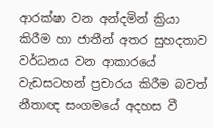ආරක්ෂා වන අන්දමින් ක්‍රියා කිරීම හා ජාතීන් අතර සුහදතාව වර්ධනය වන ආකාරයේ වැඩසටහන් ප්‍රචාරය කිරීම බවත් නීතාඥ සංගමයේ අදහස වී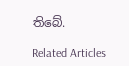තිබේ.

Related Articles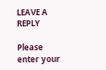LEAVE A REPLY

Please enter your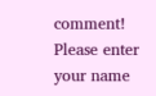comment!
Please enter your name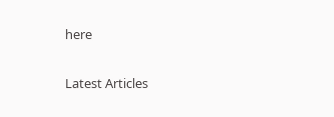here

Latest Articles